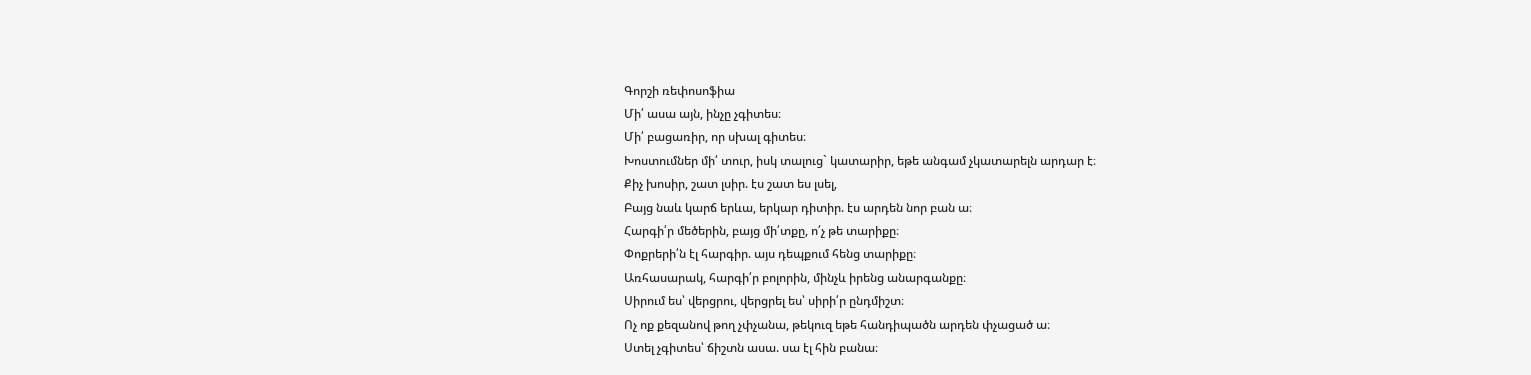Գորշի ռեփոսոֆիա
Մի՛ ասա այն, ինչը չգիտես։
Մի՛ բացառիր, որ սխալ գիտես։
Խոստումներ մի՛ տուր, իսկ տալուց` կատարիր, եթե անգամ չկատարելն արդար է։
Քիչ խոսիր, շատ լսիր. էս շատ ես լսել,
Բայց նաև կարճ երևա, երկար դիտիր. էս արդեն նոր բան ա։
Հարգի՛ր մեծերին, բայց մի՛տքը, ո՛չ թե տարիքը։
Փոքրերի՛ն էլ հարգիր. այս դեպքում հենց տարիքը։
Առհասարակ, հարգի՛ր բոլորին, մինչև իրենց անարգանքը։
Սիրում ես՝ վերցրու, վերցրել ես՝ սիրի՛ր ընդմիշտ։
Ոչ ոք քեզանով թող չփչանա, թեկուզ եթե հանդիպածն արդեն փչացած ա։
Ստել չգիտես՝ ճիշտն ասա. սա էլ հին բանա։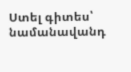Ստել գիտես՝ նամանավանդ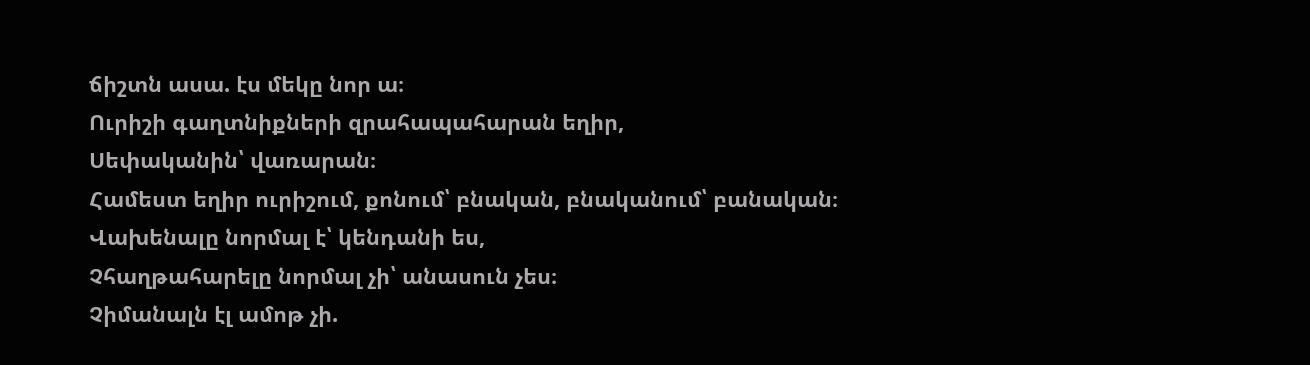ճիշտն ասա. էս մեկը նոր ա։
Ուրիշի գաղտնիքների զրահապահարան եղիր,
Սեփականին՝ վառարան։
Համեստ եղիր ուրիշում, քոնում՝ բնական, բնականում՝ բանական։
Վախենալը նորմալ է՝ կենդանի ես,
Չհաղթահարելը նորմալ չի՝ անասուն չես։
Չիմանալն էլ ամոթ չի.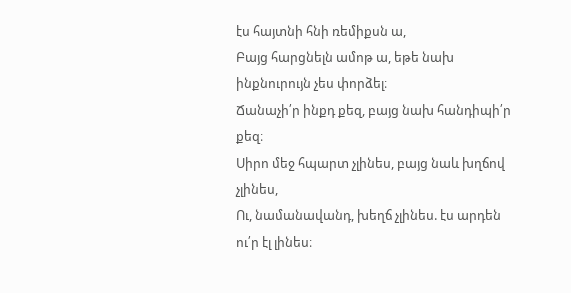էս հայտնի հնի ռեմիքսն ա,
Բայց հարցնելն ամոթ ա, եթե նախ ինքնուրույն չես փորձել։
Ճանաչի՛ր ինքդ քեզ, բայց նախ հանդիպի՛ր քեզ։
Սիրո մեջ հպարտ չլինես, բայց նաև խղճով չլինես,
Ու, նամանավանդ, խեղճ չլինես. էս արդեն ու՛ր էլ լինես։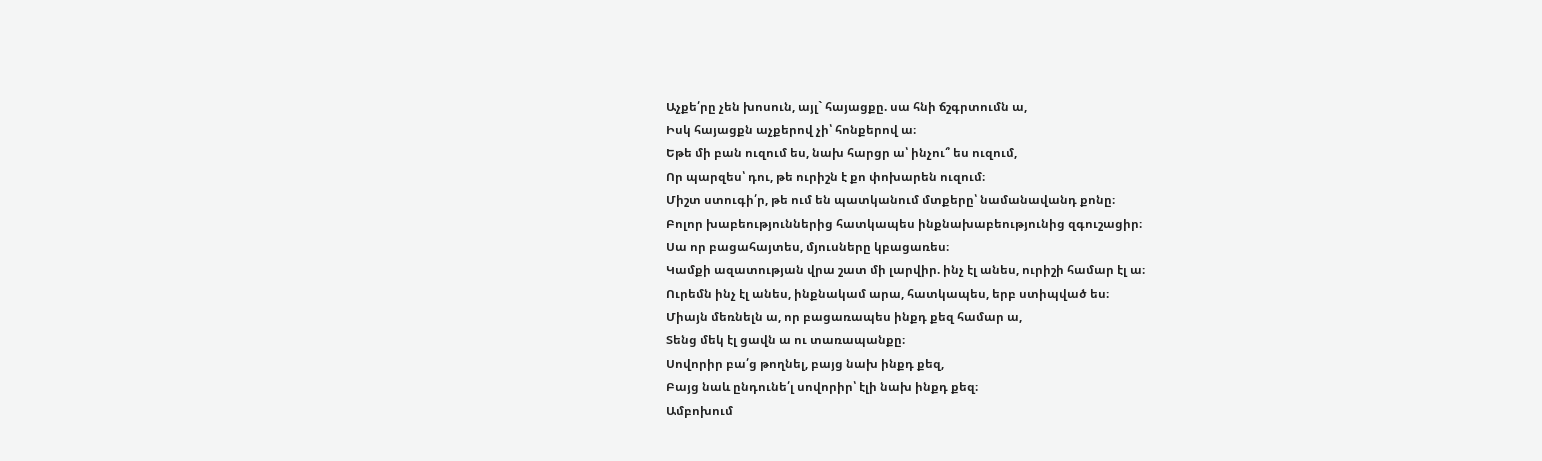Աչքե՛րը չեն խոսուն, այլ` հայացքը. սա հնի ճշգրտումն ա,
Իսկ հայացքն աչքերով չի՝ հոնքերով ա։
Եթե մի բան ուզում ես, նախ հարցր ա՝ ինչու՞ ես ուզում,
Որ պարզես՝ դու, թե ուրիշն է քո փոխարեն ուզում։
Միշտ ստուգի՛ր, թե ում են պատկանում մտքերը՝ նամանավանդ քոնը։
Բոլոր խաբեություններից հատկապես ինքնախաբեությունից զգուշացիր։
Սա որ բացահայտես, մյուսները կբացառես։
Կամքի ազատության վրա շատ մի լարվիր. ինչ էլ անես, ուրիշի համար էլ ա։
Ուրեմն ինչ էլ անես, ինքնակամ արա, հատկապես, երբ ստիպված ես։
Միայն մեռնելն ա, որ բացառապես ինքդ քեզ համար ա,
Տենց մեկ էլ ցավն ա ու տառապանքը։
Սովորիր բա՛ց թողնել, բայց նախ ինքդ քեզ,
Բայց նաև ընդունե՛լ սովորիր՝ էլի նախ ինքդ քեզ։
Ամբոխում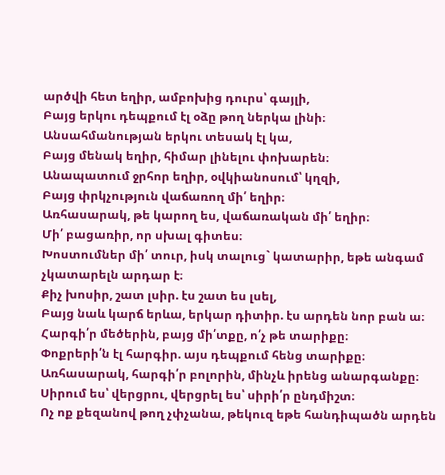արծվի հետ եղիր, ամբոխից դուրս՝ գայլի,
Բայց երկու դեպքում էլ օձը թող ներկա լինի։
Անսահմանության երկու տեսակ էլ կա,
Բայց մենակ եղիր, հիմար լինելու փոխարեն։
Անապատում ջրհոր եղիր, օվկիանոսում՝ կղզի,
Բայց փրկչություն վաճառող մի՛ եղիր։
Առհասարակ, թե կարող ես, վաճառական մի՛ եղիր։
Մի՛ բացառիր, որ սխալ գիտես։
Խոստումներ մի՛ տուր, իսկ տալուց` կատարիր, եթե անգամ չկատարելն արդար է։
Քիչ խոսիր, շատ լսիր. էս շատ ես լսել,
Բայց նաև կարճ երևա, երկար դիտիր. էս արդեն նոր բան ա։
Հարգի՛ր մեծերին, բայց մի՛տքը, ո՛չ թե տարիքը։
Փոքրերի՛ն էլ հարգիր. այս դեպքում հենց տարիքը։
Առհասարակ, հարգի՛ր բոլորին, մինչև իրենց անարգանքը։
Սիրում ես՝ վերցրու, վերցրել ես՝ սիրի՛ր ընդմիշտ։
Ոչ ոք քեզանով թող չփչանա, թեկուզ եթե հանդիպածն արդեն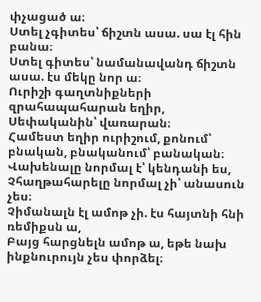փչացած ա։
Ստել չգիտես՝ ճիշտն ասա. սա էլ հին բանա։
Ստել գիտես՝ նամանավանդ ճիշտն ասա. էս մեկը նոր ա։
Ուրիշի գաղտնիքների զրահապահարան եղիր,
Սեփականին՝ վառարան։
Համեստ եղիր ուրիշում, քոնում՝ բնական, բնականում՝ բանական։
Վախենալը նորմալ է՝ կենդանի ես,
Չհաղթահարելը նորմալ չի՝ անասուն չես։
Չիմանալն էլ ամոթ չի. էս հայտնի հնի ռեմիքսն ա,
Բայց հարցնելն ամոթ ա, եթե նախ ինքնուրույն չես փորձել։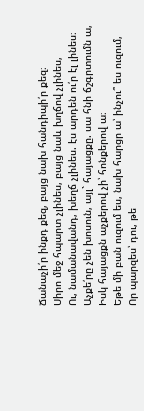Ճանաչի՛ր ինքդ քեզ, բայց նախ հանդիպի՛ր քեզ։
Սիրո մեջ հպարտ չլինես, բայց նաև խղճով չլինես,
Ու, նամանավանդ, խեղճ չլինես. էս արդեն ու՛ր էլ լինես։
Աչքե՛րը չեն խոսուն, այլ` հայացքը. սա հնի ճշգրտումն ա,
Իսկ հայացքն աչքերով չի՝ հոնքերով ա։
Եթե մի բան ուզում ես, նախ հարցր ա՝ ինչու՞ ես ուզում,
Որ պարզես՝ դու, թե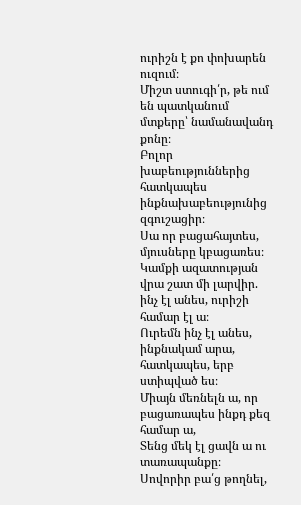ուրիշն է քո փոխարեն ուզում։
Միշտ ստուգի՛ր, թե ում են պատկանում մտքերը՝ նամանավանդ քոնը։
Բոլոր խաբեություններից հատկապես ինքնախաբեությունից զգուշացիր։
Սա որ բացահայտես, մյուսները կբացառես։
Կամքի ազատության վրա շատ մի լարվիր. ինչ էլ անես, ուրիշի համար էլ ա։
Ուրեմն ինչ էլ անես, ինքնակամ արա, հատկապես, երբ ստիպված ես։
Միայն մեռնելն ա, որ բացառապես ինքդ քեզ համար ա,
Տենց մեկ էլ ցավն ա ու տառապանքը։
Սովորիր բա՛ց թողնել,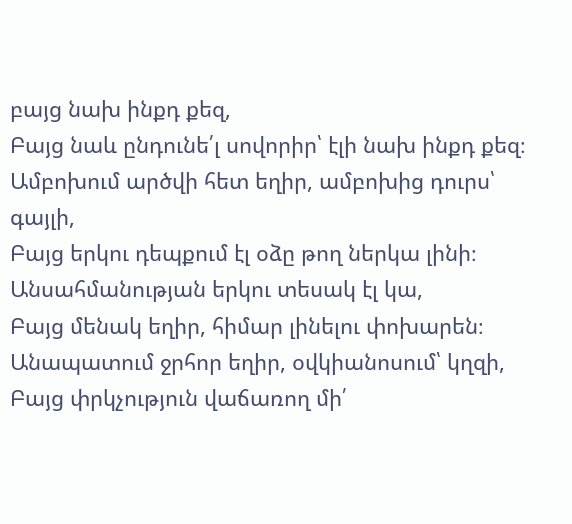բայց նախ ինքդ քեզ,
Բայց նաև ընդունե՛լ սովորիր՝ էլի նախ ինքդ քեզ։
Ամբոխում արծվի հետ եղիր, ամբոխից դուրս՝ գայլի,
Բայց երկու դեպքում էլ օձը թող ներկա լինի։
Անսահմանության երկու տեսակ էլ կա,
Բայց մենակ եղիր, հիմար լինելու փոխարեն։
Անապատում ջրհոր եղիր, օվկիանոսում՝ կղզի,
Բայց փրկչություն վաճառող մի՛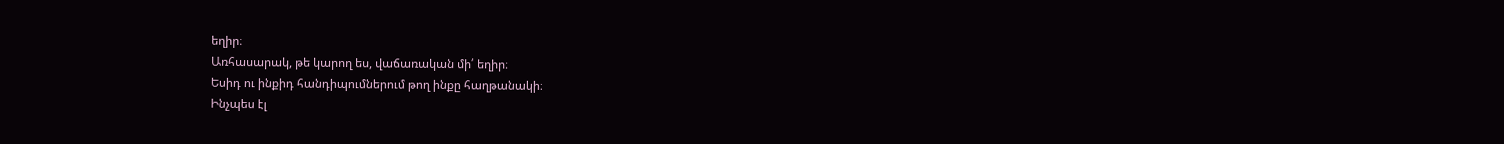եղիր։
Առհասարակ, թե կարող ես, վաճառական մի՛ եղիր։
Եսիդ ու ինքիդ հանդիպումներում թող ինքը հաղթանակի։
Ինչպես էլ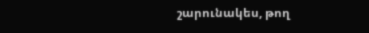շարունակես, թող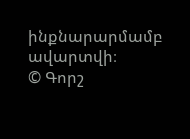ինքնարարմամբ ավարտվի։
© Գորշ